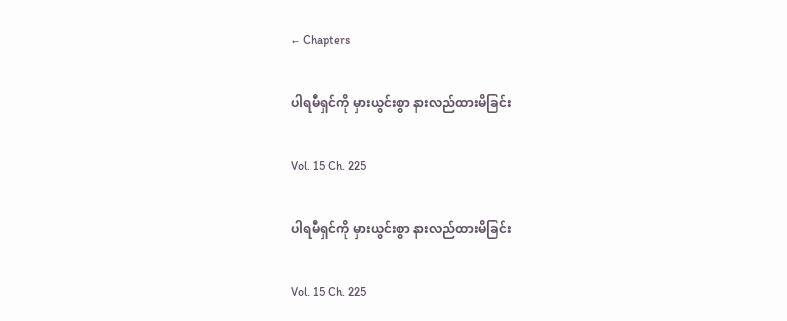← Chapters

ပါရမီရှင်ကို မှားယွင်းစွာ နားလည်ထားမိခြင်း

Vol. 15 Ch. 225

ပါရမီရှင်ကို မှားယွင်းစွာ နားလည်ထားမိခြင်း

Vol. 15 Ch. 225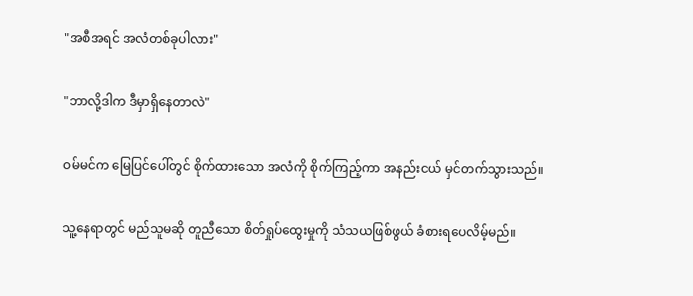"အစီအရင် အလံတစ်ခုပါလား"

"ဘာလို့ဒါက ဒီမှာရှိနေတာလဲ"

ဝမ်မင်က မြေပြင်ပေါ်တွင် စိုက်ထားသော အလံကို စိုက်ကြည့်ကာ အနည်းငယ် မှင်တက်သွားသည်။

သူ့နေရာတွင် မည်သူမဆို တူညီသော စိတ်ရှုပ်ထွေးမှုကို သံသယဖြစ်ဖွယ် ခံစားရပေလိမ့်မည်။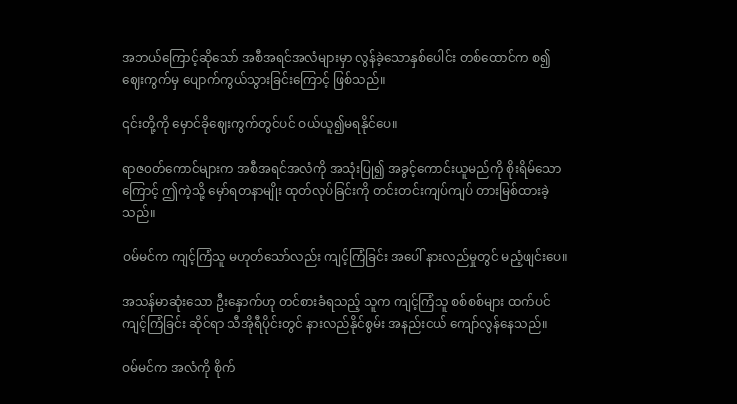အဘယ်ကြောင့်ဆိုသော် အစီအရင်အလံများမှာ လွန်ခဲ့သောနှစ်ပေါင်း တစ်ထောင်က စ၍ ဈေးကွက်မှ ပျောက်ကွယ်သွားခြင်းကြောင့် ဖြစ်သည်။

၎င်းတို့ကို မှောင်ခိုဈေးကွက်တွင်ပင် ဝယ်ယူ၍မရနိုင်ပေ။

ရာဇ၀တ်ကောင်များက အစီအရင်အလံကို အသုံးပြု၍ အခွင့်ကောင်းယူမည်ကို စိုးရိမ်သောကြောင့် ဤကဲ့သို့ မှော်ရတနာမျိုး ထုတ်လုပ်ခြင်းကို တင်းတင်းကျပ်ကျပ် တားမြစ်ထားခဲ့သည်။

ဝမ်မင်က ကျင့်ကြံသူ မဟုတ်သော်လည်း ကျင့်ကြံခြင်း အပေါ် နားလည်မှုတွင် မညံ့ဖျင်းပေ။

အသန်မာဆုံးသော ဦးနှောက်ဟု တင်စားခံရသည့် သူက ကျင့်ကြံသူ စစ်စစ်များ ထက်ပင် ကျင့်ကြံခြင်း ဆိုင်ရာ သီအိုရီပိုင်းတွင် နားလည်နိုင်စွမ်း အနည်းငယ် ကျော်လွန်နေသည်။

ဝမ်မင်က အလံကို စိုက်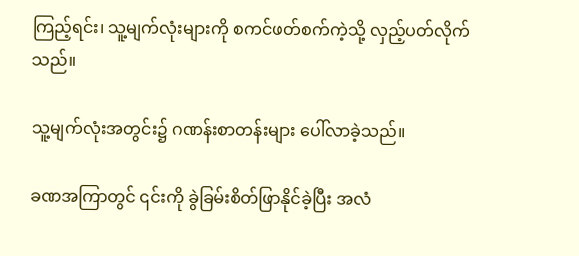ကြည့်ရင်း၊ သူ့မျက်လုံးများကို စကင်ဖတ်စက်ကဲ့သို့ လှည့်ပတ်လိုက်သည်။

သူ့မျက်လုံးအတွင်း၌ ဂဏန်းစာတန်းများ ပေါ်လာခဲ့သည်။

ခဏအကြာတွင် ၎င်းကို ခွဲခြမ်းစိတ်ဖြာနိုင်ခဲ့ပြီး အလံ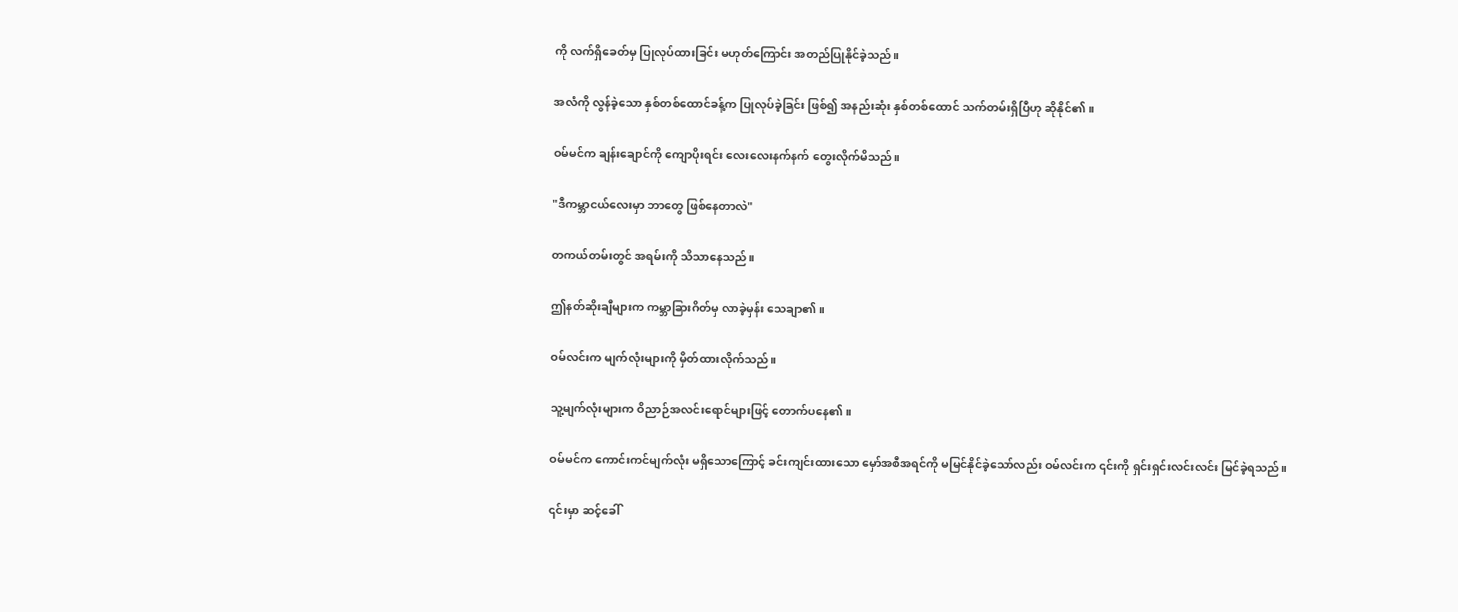ကို လက်ရှိခေတ်မှ ပြုလုပ်ထားခြင်း မဟုတ်ကြောင်း အတည်ပြုနိုင်ခဲ့သည်။

အလံကို လွန်ခဲ့သော နှစ်တစ်ထောင်ခန့်က ပြုလုပ်ခဲ့ခြင်း ဖြစ်၍ အနည်းဆုံး နှစ်တစ်ထောင် သက်တမ်းရှိပြီဟု ဆိုနိုင်၏။

ဝမ်မင်က ချန်းချောင်ကို ကျောပိုးရင်း လေးလေးနက်နက် တွေးလိုက်မိသည်။

"ဒီကမ္ဘာငယ်လေးမှာ ဘာတွေ ဖြစ်နေတာလဲ"

တကယ်တမ်းတွင် အရမ်းကို သိသာနေသည်။

ဤနတ်ဆိုးချီများက ကမ္ဘာခြားဂိတ်မှ လာခဲ့မှန်း သေချာ၏။

ဝမ်လင်းက မျက်လုံးများကို မှိတ်ထားလိုက်သည်။

သူ့မျက်လုံးများက ဝိညာဉ်အလင်းရောင်များဖြင့် တောက်ပနေ၏။

ဝမ်မင်က ကောင်းကင်မျက်လုံး မရှိသောကြောင့် ခင်းကျင်းထားသော မှော်အစီအရင်ကို မမြင်နိုင်ခဲ့သော်လည်း ဝမ်လင်းက ၎င်းကို ရှင်းရှင်းလင်းလင်း မြင်ခဲ့ရသည်။

၎င်းမှာ ဆင့်ခေါ်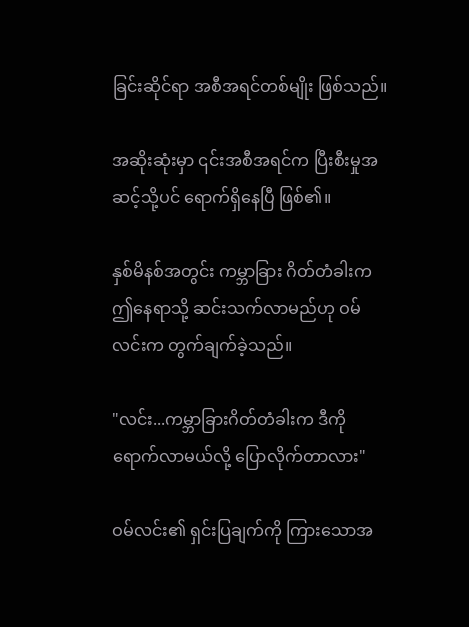ခြင်းဆိုင်ရာ အစီအရင်တစ်မျိုး ဖြစ်သည်။

အဆိုးဆုံးမှာ ၎င်းအစီအရင်က ပြီးစီးမှုအဆင့်သို့ပင် ရောက်ရှိနေပြီ ဖြစ်၏။

နှစ်မိနစ်အတွင်း ကမ္ဘာခြား ဂိတ်တံခါးက ဤနေရာသို့ ဆင်းသက်လာမည်ဟု ဝမ်လင်းက တွက်ချက်ခဲ့သည်။

"လင်း...ကမ္ဘာခြားဂိတ်တံခါးက ဒီကိုရောက်လာမယ်လို့ ပြောလိုက်တာလား"

ဝမ်လင်း၏ ရှင်းပြချက်ကို ကြားသောအ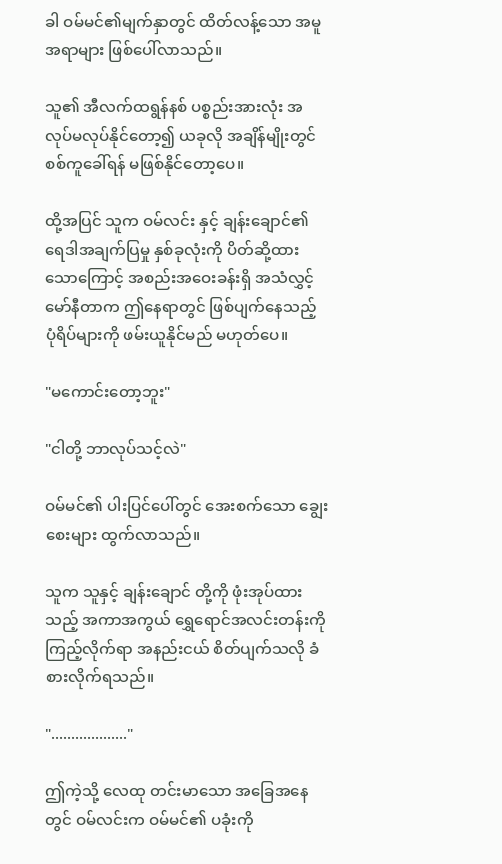ခါ ဝမ်မင်၏မျက်နှာတွင် ထိတ်လန့်သော အမူအရာများ ဖြစ်ပေါ်လာသည်။

သူ၏ အီလက်ထရွန်နစ် ပစ္စည်းအားလုံး အလုပ်မလုပ်နိုင်တော့၍ ယခုလို အချိန်မျိုးတွင် စစ်ကူခေါ်ရန် မဖြစ်နိုင်တော့ပေ။

ထို့အပြင် သူက ဝမ်လင်း နှင့် ချန်းချောင်၏ ရေဒါအချက်ပြမှု နှစ်ခုလုံးကို ပိတ်ဆို့ထားသောကြောင့် အစည်းအဝေးခန်းရှိ အသံလွှင့်မော်နီတာက ဤနေရာတွင် ဖြစ်ပျက်နေသည့် ပုံရိပ်များကို ဖမ်းယူနိုင်မည် မဟုတ်ပေ။

"မကောင်းတော့ဘူး"

"ငါတို့ ဘာလုပ်သင့်လဲ"

ဝမ်မင်၏ ပါးပြင်ပေါ်တွင် အေးစက်သော ချွေးစေးများ ထွက်လာသည်။

သူက သူနှင့် ချန်းချောင် တို့ကို ဖုံးအုပ်ထားသည့် အကာအကွယ် ရွှေရောင်အလင်းတန်းကို ကြည့်လိုက်ရာ အနည်းငယ် စိတ်ပျက်သလို ခံစားလိုက်ရသည်။

"..................."

ဤကဲ့သို့ လေထု တင်းမာသော အခြေအနေတွင် ဝမ်လင်းက ဝမ်မင်၏ ပခုံးကို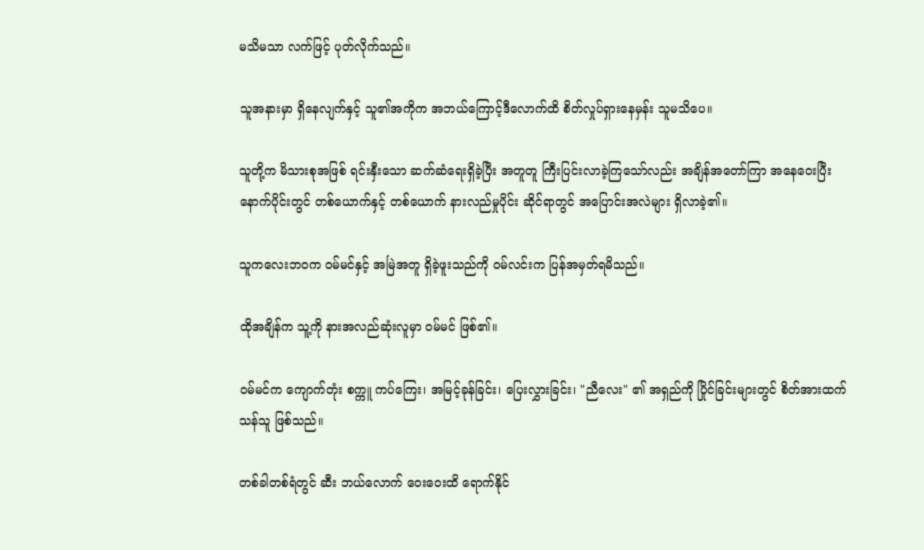မသိမသာ လက်ဖြင့် ပုတ်လိုက်သည်။

သူအနားမှာ ရှိနေလျက်နှင့် သူ၏အကိုက အဘယ်ကြောင့်ဒီလောက်ထိ စိတ်လှုပ်ရှားနေမှန်း သူမသိပေ။

သူတို့က မိသားစုအဖြစ် ရင်းနှီးသော ဆက်ဆံရေးရှိခဲ့ပြီး အတူတူ ကြီးပြင်းလာခဲ့ကြသော်လည်း အချိန်အတော်ကြာ အနေဝေးပြီး နောက်ပိုင်းတွင် တစ်ယောက်နှင့် တစ်ယောက် နားလည်မှုပိုင်း ဆိုင်ရာတွင် အပြောင်းအလဲများ ရှိလာခဲ့၏။

သူကလေးဘဝက ဝမ်မင်နှင့် အမြဲအတူ ရှိခဲ့ဖူးသည်ကို ဝမ်လင်းက ပြန်အမှတ်ရမိသည်။

ထိုအချိန်က သူ့ကို နားအလည်ဆုံးလူမှာ ဝမ်မင် ဖြစ်၏။

ဝမ်မင်က ကျောက်တုံး စက္ကူ ကပ်ကြေး၊ အမြင့်ခုန်ခြင်း၊ ပြေးလွှားခြင်း၊ "ညီလေး" ၏ အရှည်ကို ပြိုင်ခြင်းများတွင် စိတ်အားထက်သန်သူ ဖြစ်သည်။

တစ်ခါတစ်ရံတွင် ဆီး ဘယ်လောက် ဝေးဝေးထိ ရောက်နိုင်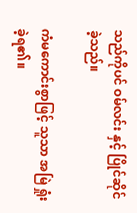သည်ကိုပင် ဝမ်လင်း နှင့် ပြိုင်ဆိုင်ခဲ့သည်။

ကံမကောင်းစွာဖြင့် သူသာ အမြဲ ရှုံးခဲ့ရ၏။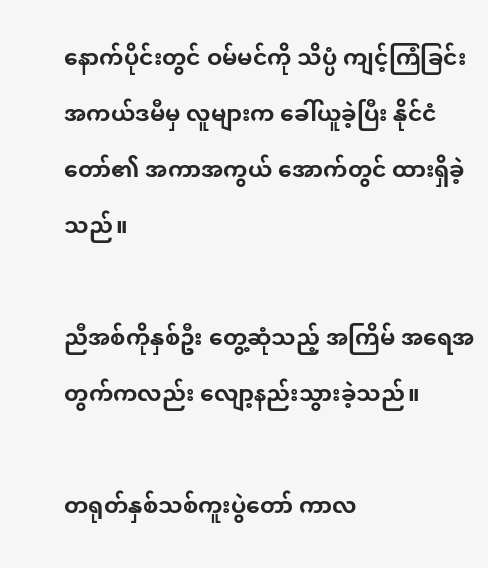နောက်ပိုင်းတွင် ဝမ်မင်ကို သိပ္ပံ ကျင့်ကြံခြင်း အကယ်ဒမီမှ လူများက ခေါ်ယူခဲ့ပြီး နိုင်ငံတော်၏ အကာအကွယ် အောက်တွင် ထားရှိခဲ့သည်။

ညီအစ်ကိုနှစ်ဦး တွေ့ဆုံသည့် အကြိမ် အရေအတွက်ကလည်း လျော့နည်းသွားခဲ့သည်။

တရုတ်နှစ်သစ်ကူးပွဲတော် ကာလ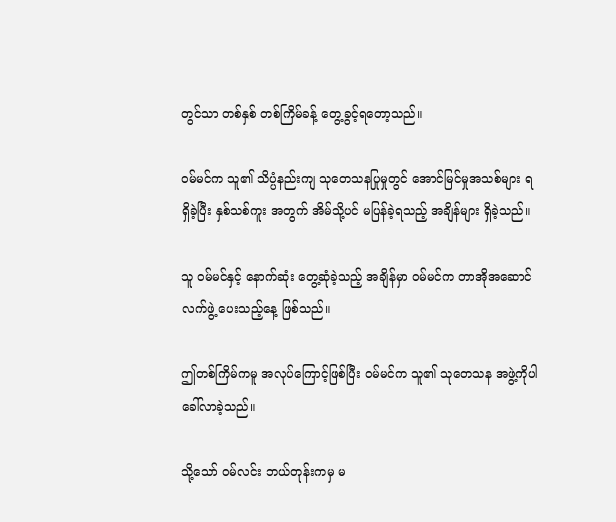တွင်သာ တစ်နှစ် တစ်ကြိမ်ခန့် တွေ့ခွင့်ရတော့သည်။

ဝမ်မင်က သူ၏ သိပ္ပံနည်းကျ သုတေသနပြုမှုတွင် အောင်မြင်မှုအသစ်များ ရရှိခဲ့ပြီး နှစ်သစ်ကူး အတွက် အိမ်သို့ပင် မပြန်ခဲ့ရသည့် အချိန်များ ရှိခဲ့သည်။

သူ ဝမ်မင်နှင့် နောက်ဆုံး တွေ့ဆုံခဲ့သည့် အချိန်မှာ ဝမ်မင်က တာအိုအဆောင်လက်ဖွဲ့ ပေးသည့်နေ့ ဖြစ်သည်။

ဤတစ်ကြိမ်ကမူ အလုပ်ကြောင့်ဖြစ်ပြီး ဝမ်မင်က သူ၏ သုတေသန အဖွဲ့ကိုပါ ခေါ်လာခဲ့သည်။

သို့သော် ဝမ်လင်း ဘယ်တုန်းကမှ မ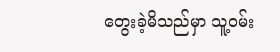တွေးခဲ့မိသည်မှာ သူ့ဝမ်း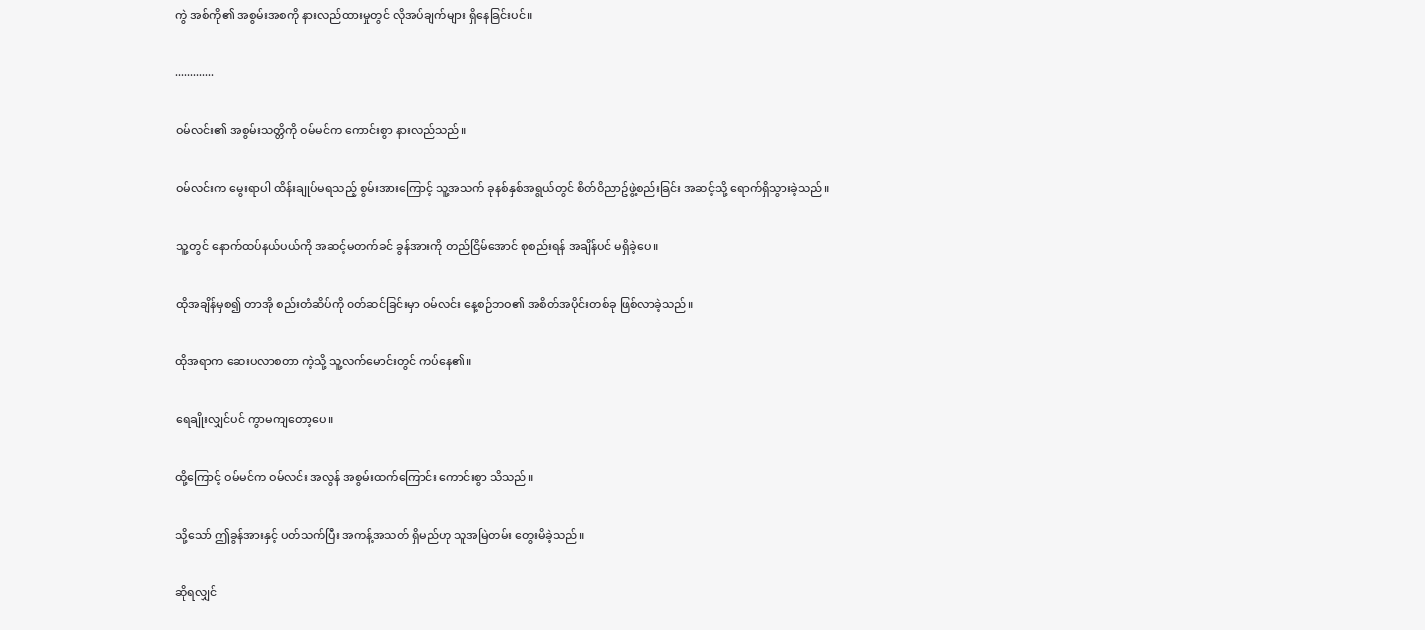ကွဲ အစ်ကို၏ အစွမ်းအစကို နားလည်ထားမှုတွင် လိုအပ်ချက်များ ရှိနေခြင်းပင်။

.............

ဝမ်လင်း၏ အစွမ်းသတ္တိကို ဝမ်မင်က ကောင်းစွာ နားလည်သည်။

ဝမ်လင်းက မွေးရာပါ ထိန်းချုပ်မရသည့် စွမ်းအားကြောင့် သူ့အသက် ခုနစ်နှစ်အရွယ်တွင် စိတ်ဝိညာဥ်ဖွဲ့စည်းခြင်း အဆင့်သို့ ရောက်ရှိသွားခဲ့သည်။

သူ့တွင် နောက်ထပ်နယ်ပယ်ကို အဆင့်မတက်ခင် ခွန်အားကို တည်ငြိမ်အောင် စုစည်းရန် အချိန်ပင် မရှိခဲ့ပေ။

ထိုအချိန်မှစ၍ တာအို စည်းတံဆိပ်ကို ၀တ်ဆင်ခြင်းမှာ ဝမ်လင်း နေ့စဉ်ဘဝ၏ အစိတ်အပိုင်းတစ်ခု ဖြစ်လာခဲ့သည်။

ထိုအရာက ဆေးပလာစတာ ကဲ့သို့ သူ့လက်မောင်းတွင် ကပ်နေ၏။

ရေချိုးလျှင်ပင် ကွာမကျတော့ပေ။

ထို့ကြောင့် ဝမ်မင်က ဝမ်လင်း အလွန် အစွမ်းထက်ကြောင်း ကောင်းစွာ သိသည်။

သို့သော် ဤခွန်အားနှင့် ပတ်သက်ပြီး အကန့်အသတ် ရှိမည်ဟု သူအမြဲတမ်း တွေးမိခဲ့သည်။

ဆိုရလျှင်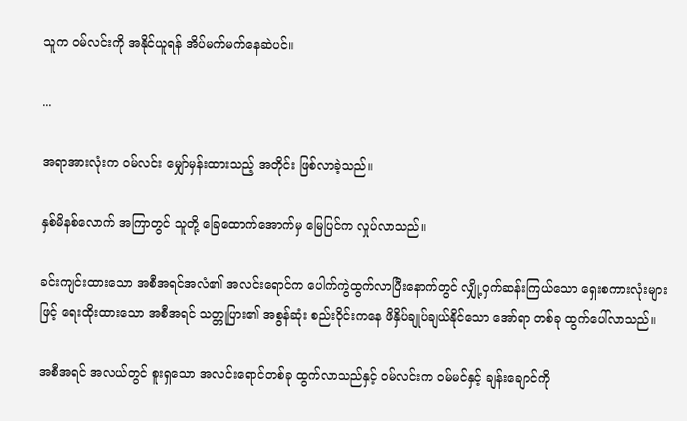သူက ဝမ်လင်းကို အနိုင်ယူရန် အိပ်မက်မက်နေဆဲပင်။

...

အရာအားလုံးက ဝမ်လင်း မျှော်မှန်းထားသည့် အတိုင်း ဖြစ်လာခဲ့သည်။

နှစ်မိနစ်လောက် အကြာတွင် သူတို့ ခြေထောက်အောက်မှ မြေပြင်က လှုပ်လာသည်။

ခင်းကျင်းထားသော အစီအရင်အလံ၏ အလင်းရောင်က ပေါက်ကွဲထွက်လာပြီးနောက်တွင် လျှို့ဝှက်ဆန်းကြယ်သော ရှေးစကားလုံးများဖြင့် ရေးထိုးထားသော အစီအရင် သတ္တုပြား၏ အစွန်ဆုံး စည်းဝိုင်းကနေ ဖိနှိပ်ချုပ်ချယ်နိုင်သော အော်ရာ တစ်ခု ထွက်ပေါ်လာသည်။

အစီအရင် အလယ်တွင် စူးရှသော အလင်းရောင်တစ်ခု ထွက်လာသည်နှင့် ဝမ်လင်းက ဝမ်မင်နှင့် ချန်းချောင်ကို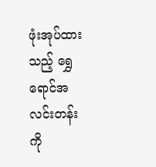ဖုံးအုပ်ထားသည့် ရွှေရောင်အလင်းတန်းကို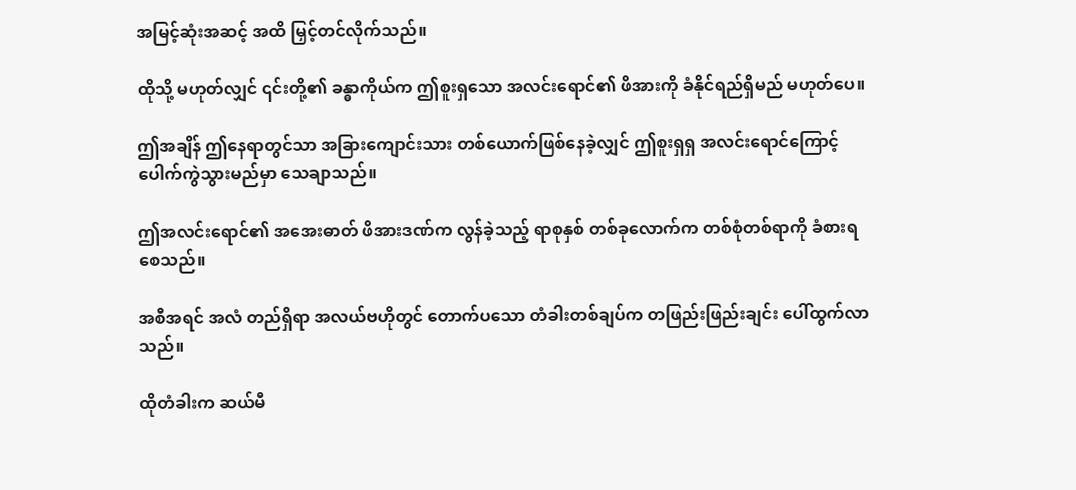အမြင့်ဆုံးအဆင့် အထိ မြှင့်တင်လိုက်သည်။

ထိုသို့ မဟုတ်လျှင် ၎င်းတို့၏ ခန္ဓာကိုယ်က ဤစူးရှသော အလင်းရောင်၏ ဖိအားကို ခံနိုင်ရည်ရှိမည် မဟုတ်ပေ။

ဤအချိန် ဤနေရာတွင်သာ အခြားကျောင်းသား တစ်ယောက်ဖြစ်နေခဲ့လျှင် ဤစူးရှရှ အလင်းရောင်ကြောင့် ပေါက်ကွဲသွားမည်မှာ သေချာသည်။

ဤအလင်းရောင်၏ အအေးဓာတ် ဖိအားဒဏ်က လွန်ခဲ့သည့် ရာစုနှစ် တစ်ခုလောက်က တစ်စုံတစ်ရာကို ခံစားရစေသည်။

အစီအရင် အလံ တည်ရှိရာ အလယ်ဗဟိုတွင် တောက်ပသော တံခါးတစ်ချပ်က တဖြည်းဖြည်းချင်း ပေါ်ထွက်လာသည်။

ထိုတံခါးက ဆယ်မီ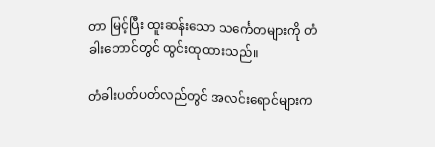တာ မြင့်ပြီး ထူးဆန်းသော သင်္ကေတများကို တံခါးဘောင်တွင် ထွင်းထုထားသည်။

တံခါးပတ်ပတ်လည်တွင် အလင်းရောင်များက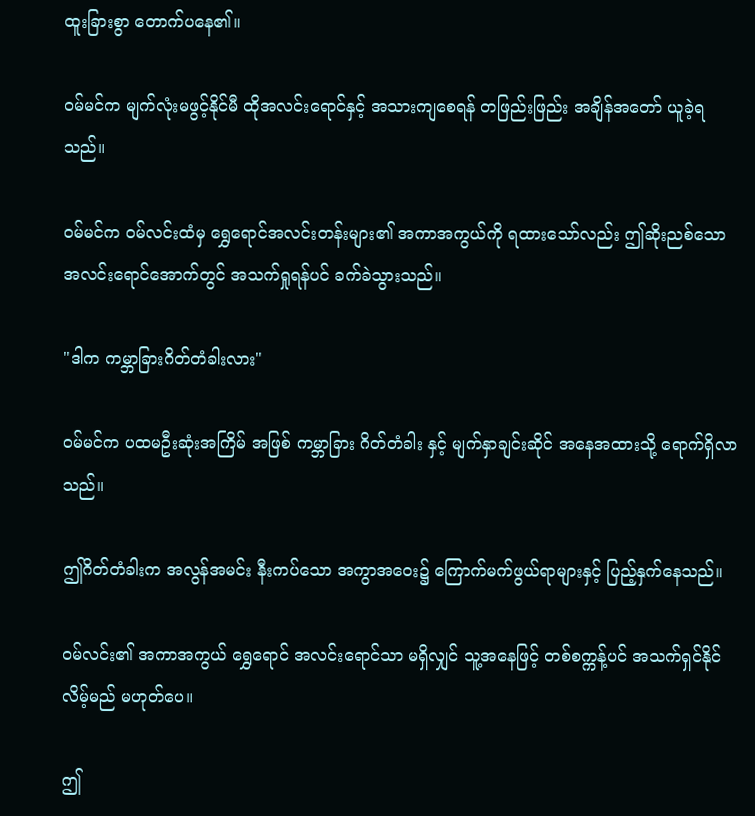ထူးခြားစွာ တောက်ပနေ၏။

ဝမ်မင်က မျက်လုံးမဖွင့်နိုင်မီ ထိုအလင်းရောင်နှင့် အသားကျစေရန် တဖြည်းဖြည်း အချိန်အတော် ယူခဲ့ရသည်။

ဝမ်မင်က ဝမ်လင်းထံမှ ရွှေရောင်အလင်းတန်းများ၏ အကာအကွယ်ကို ရထားသော်လည်း ဤဆိုးညစ်သော အလင်းရောင်အောက်တွင် အသက်ရှုရန်ပင် ခက်ခဲသွားသည်။

"ဒါက ကမ္ဘာခြားဂိတ်တံခါးလား"

ဝမ်မင်က ပထမဦးဆုံးအကြိမ် အဖြစ် ကမ္ဘာခြား ဂိတ်တံခါး နှင့် မျက်နှာချင်းဆိုင် အနေအထားသို့ ရောက်ရှိလာသည်။

ဤဂိတ်တံခါးက အလွန်အမင်း နီးကပ်သော အကွာအဝေး၌ ကြောက်မက်ဖွယ်ရာများနှင့် ပြည့်နှက်နေသည်။

ဝမ်လင်း၏ အကာအကွယ် ရွှေရောင် အလင်းရောင်သာ မရှိလျှင် သူ့အနေဖြင့် တစ်စက္ကန့်ပင် အသက်ရှင်နိုင်လိမ့်မည် မဟုတ်ပေ။

ဤ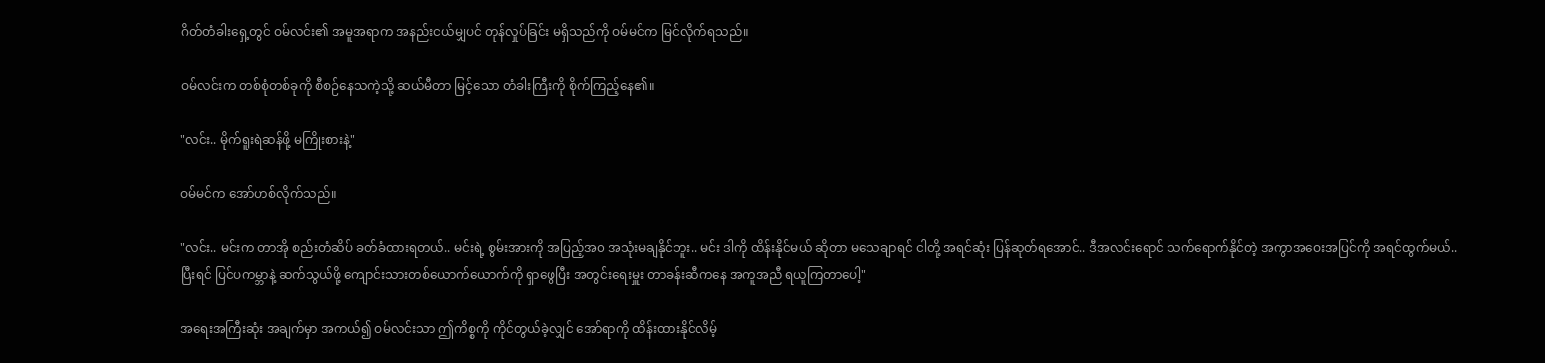ဂိတ်တံခါးရှေ့တွင် ဝမ်လင်း၏ အမူအရာက အနည်းငယ်မျှပင် တုန်လှုပ်ခြင်း မရှိသည်ကို ဝမ်မင်က မြင်လိုက်ရသည်။

ဝမ်လင်းက တစ်စုံတစ်ခုကို စီစဉ်နေသကဲ့သို့ ဆယ်မီတာ မြင့်သော တံခါးကြီးကို စိုက်ကြည့်နေ၏။

"လင်း.. မိုက်ရူးရဲဆန်ဖို့ မကြိုးစားနဲ့"

ဝမ်မင်က အော်ဟစ်လိုက်သည်။

"လင်း.. မင်းက တာအို စည်းတံဆိပ် ခတ်ခံထားရတယ်.. မင်းရဲ့ စွမ်းအားကို အပြည့်အ၀ အသုံးမချနိုင်ဘူး.. မင်း ဒါကို ထိန်းနိုင်မယ် ဆိုတာ မသေချာရင် ငါတို့ အရင်ဆုံး ပြန်ဆုတ်ရအောင်.. ဒီအလင်းရောင် သက်ရောက်နိုင်တဲ့ အကွာအဝေးအပြင်ကို အရင်ထွက်မယ်.. ပြီးရင် ပြင်ပကမ္ဘာနဲ့ ဆက်သွယ်ဖို့ ကျောင်းသားတစ်ယောက်ယောက်ကို ရှာဖွေပြီး အတွင်းရေးမှူး တာခန်းဆီကနေ အကူအညီ ရယူကြတာပေါ့"

အရေးအကြီးဆုံး အချက်မှာ အကယ်၍ ဝမ်လင်းသာ ဤကိစ္စကို ကိုင်တွယ်ခဲ့လျှင် အော်ရာကို ထိန်းထားနိုင်လိမ့်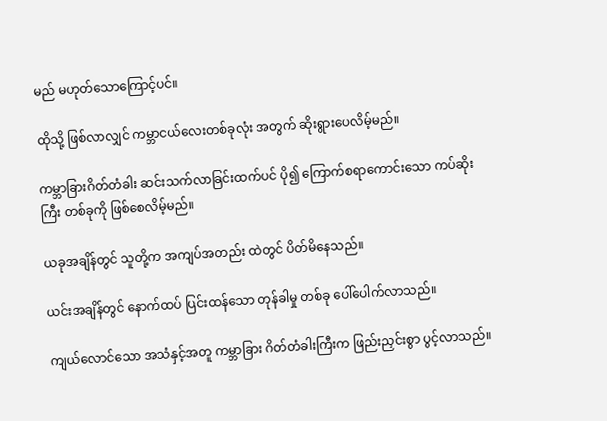မည် မဟုတ်သောကြောင့်ပင်။

ထိုသို့ ဖြစ်လာလျှင် ကမ္ဘာငယ်လေးတစ်ခုလုံး အတွက် ဆိုးရွားပေလိမ့်မည်။

ကမ္ဘာခြားဂိတ်တံခါး ဆင်းသက်လာခြင်းထက်ပင် ပို၍ ကြောက်စရာကောင်းသော ကပ်ဆိုးကြီး တစ်ခုကို ဖြစ်စေလိမ့်မည်။

ယခုအချိန်တွင် သူတို့က အကျပ်အတည်း ထဲတွင် ပိတ်မိနေသည်။

ယင်းအချိန်တွင် နောက်ထပ် ပြင်းထန်သော တုန်ခါမှု တစ်ခု ပေါ်ပေါက်လာသည်။

ကျယ်လောင်သော အသံနှင့်အတူ ကမ္ဘာခြား ဂိတ်တံခါးကြီးက ဖြည်းညှင်းစွာ ပွင့်လာသည်။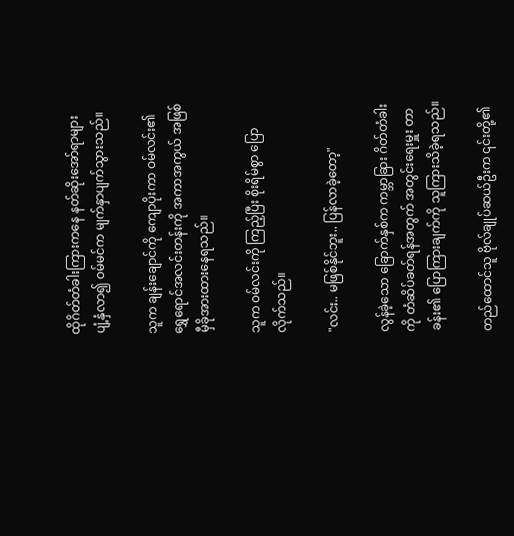ထိုဂိတ်တံခါးကြားကနေ နတ်ဆိုးအော်ရာများ ပျံ့နှံလာ၍ ဝမ်မင်က မျက်နှာပျက်သွားသည်။

သူက ချန်းချောင်ကို ကျောပိုးကာ ဝမ်လင်း၏ ရွှေရောင်အလင်းတန်းကို အကာအကွယ် အဖြစ် မှီခိုအားထားနေရသည်။

သူက ဝမ်လင်းကို ကြည့်ပြီး စိုးရိမ်စွာ ပြောလိုက်သည်။

"လင်း.. မဖြစ်နိုင်ဘူး.. ပြန်လာခဲ့တော့"

လွန်ခဲ့သော ခြောက်နှစ်က ကမ္ဘာခြား ဂိတ်တံခါးကို တံဆိပ်ခတ်ရန်အတွက် အတွင်းရေးမှူး တာခန်း၏ ပြောကြားချက်ကို သူကြားသိခဲ့ရသည်။

တည်ထောင်သူ ဗိုလ်ချုပ်ဆယ်ဦးက ၎င်းတို့၏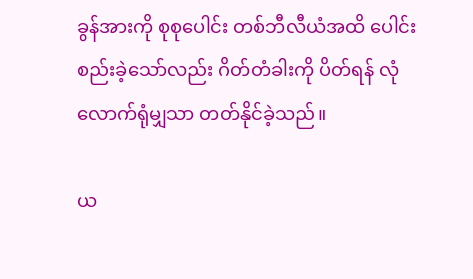ခွန်အားကို စုစုပေါင်း တစ်ဘီလီယံအထိ ပေါင်းစည်းခဲ့သော်လည်း ဂိတ်တံခါးကို ပိတ်ရန် လုံလောက်ရုံမျှသာ တတ်နိုင်ခဲ့သည်။

ယ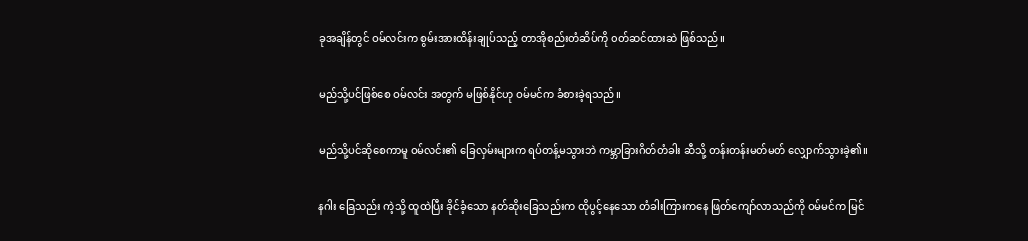ခုအချိန်တွင် ဝမ်လင်းက စွမ်းအားထိန်းချုပ်သည့် တာအိုစည်းတံဆိပ်ကို ၀တ်ဆင်ထားဆဲ ဖြစ်သည်။

မည်သို့ပင်ဖြစ်စေ ဝမ်လင်း အတွက် မဖြစ်နိုင်ဟု ဝမ်မင်က ခံစားခဲ့ရသည်။

မည်သို့ပင်ဆိုစေကာမူ ဝမ်လင်း၏ ခြေလှမ်းများက ရပ်တန့်မသွားဘဲ ကမ္ဘာခြားဂိတ်တံခါး ဆီသို့ တန်းတန်းမတ်မတ် လျှောက်သွားခဲ့၏။

နဂါး ခြေသည်း ကဲ့သို့ ထူထဲပြီး ခိုင်ခံ့သော နတ်ဆိုးခြေသည်းက ထိုပွင့်နေသော တံခါးကြားကနေ ဖြတ်ကျော်လာသည်ကို ဝမ်မင်က မြင်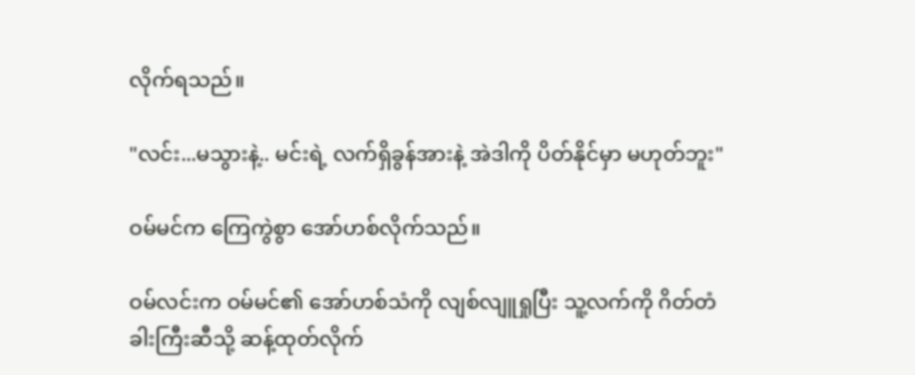လိုက်ရသည်။

"လင်း...မသွားနဲ့.. မင်းရဲ့ လက်ရှိခွန်အားနဲ့ အဲဒါကို ပိတ်နိုင်မှာ မဟုတ်ဘူး"

ဝမ်မင်က ကြေကွဲစွာ အော်ဟစ်လိုက်သည်။

ဝမ်လင်းက ဝမ်မင်၏ အော်ဟစ်သံကို လျစ်လျူရှုပြီး သူ့လက်ကို ဂိတ်တံခါးကြီးဆီသို့ ဆန့်ထုတ်လိုက်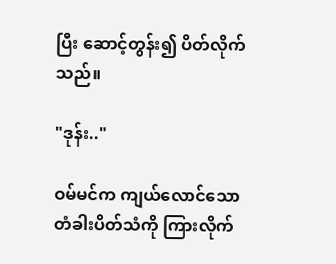ပြီး ဆောင့်တွန်း၍ ပိတ်လိုက်သည်။

"ဒုန်း.."

ဝမ်မင်က ကျယ်လောင်သော တံခါးပိတ်သံကို ကြားလိုက်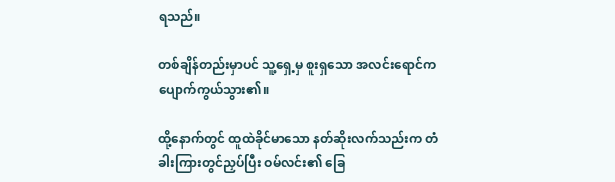ရသည်။

တစ်ချိန်တည်းမှာပင် သူ့ရှေ့မှ စူးရှသော အလင်းရောင်က ပျောက်ကွယ်သွား၏။

ထို့နောက်တွင် ထူထဲခိုင်မာသော နတ်ဆိုးလက်သည်းက တံခါးကြားတွင်ညှပ်ပြီး ဝမ်လင်း၏ ခြေ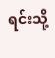ရင်းသို့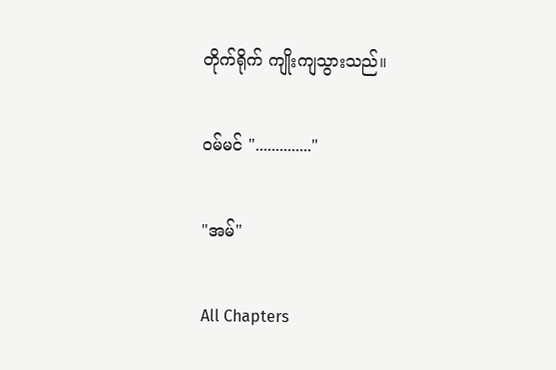တိုက်ရိုက် ကျိုးကျသွားသည်။

ဝမ်မင် ".............."

"အမ်"

All Chapters